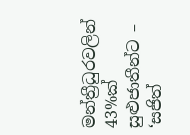මන්ත්‍රීධුරවලින් 43%ක් සුළුජාතීන්ට – ‘සජිත්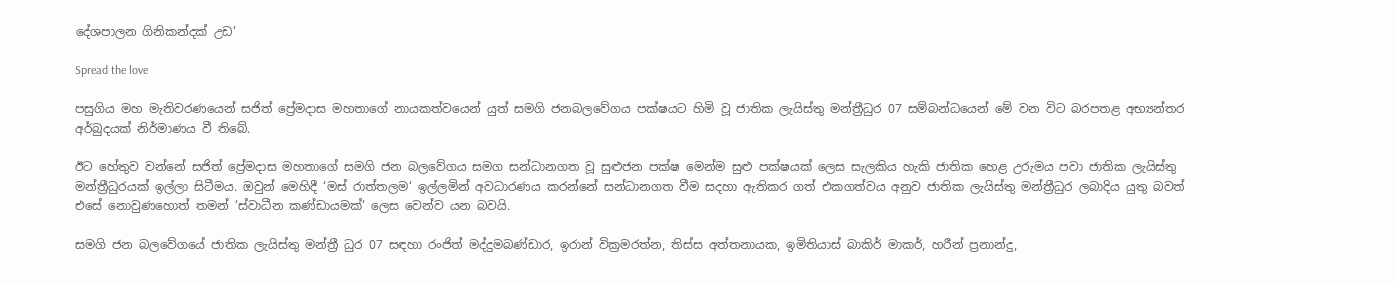දේශපාලන ගිනිකන්දක් උඩ’

Spread the love

පසුගිය මහ මැතිවරණයෙන් සජිත් ප්‍රේමදාස මහතාගේ නායකත්වයෙන් යුත් සමගි ජනබලවේගය පක්ෂයට හිමි වූ ජාතික ලැයිස්තු මන්ත්‍රීධුර 07 සම්බන්ධයෙන් මේ වන විට බරපතළ අභ්‍යන්තර අර්බුදයක් නිර්මාණය වී තිබේ.

ඊට හේතුව වන්නේ සජිත් ප්‍රේමදාස මහතාගේ සමගි ජන බලවේගය සමග සන්ධානගත වූ සුළුජන පක්ෂ මෙන්ම සුළු පක්ෂයක් ලෙස සැලකිය හැකි ජාතික හෙළ උරුමය පවා ජාතික ලැයිස්තු මන්ත්‍රීධුරයක් ඉල්ලා සිටීමය. ඔවුන් මෙහිදී ‘මස් රාත්තලම‘ ඉල්ලමින් අවධාරණය කරන්නේ සන්ධානගත වීම සදහා ඇතිකර ගත් එකගත්වය අනුව ජාතික ලැයිස්තු මන්ත්‍රීධුර ලබාදිය යුතු බවත් එසේ නොවුණහොත් තමන් ‘ස්වාධීන කණ්ඩායමක්‘ ලෙස වෙන්ව යන බවයි.

සමගි ජන බලවේගයේ ජාතික ලැයිස්තු මන්ත්‍රී ධුර 07 සඳහා රංජිත් මද්දුමබණ්ඩාර, ඉරාන් වික්‍රමරත්න, තිස්ස අත්තනායක, ඉමිතියාස් බාකිර් මාකර්, හරීන් ප්‍රනාන්දු,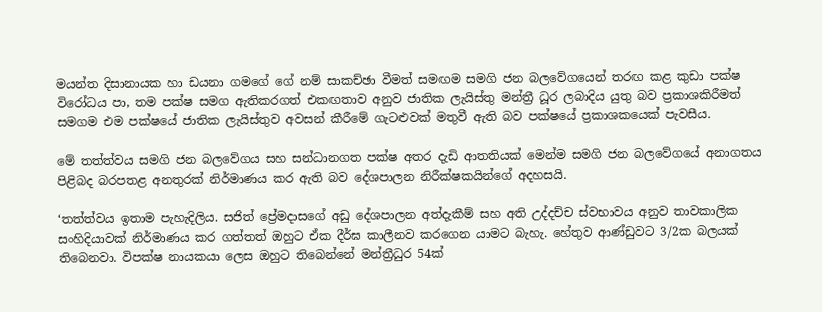මයන්ත දිසානායක හා ඩයනා ගමගේ ගේ නම් සාකච්ඡා වීමත් සමඟම සමගි ජන බලවේගයෙන් තරඟ කළ කුඩා පක්ෂ විරෝධය පා, තම පක්ෂ සමග ඇතිකරගත් එකඟතාව අනුව ජාතික ලැයිස්තු මන්ත්‍රී ධූර ලබාදිය යුතු බව ප්‍රකාශකිරීමත් සමගම එම පක්ෂයේ ජාතික ලැයිස්තුව අවසන් කීරීමේ ගැටළුවක් මතුවී ඇති බව පක්ෂයේ ප්‍රකාශකයෙක් පැවසීය.

මේ තත්ත්වය සමගි ජන බලවේගය සහ සන්ධානගත පක්ෂ අතර දැඩි ආතතියක් මෙන්ම සමගි ජන බලවේගයේ අනාගතය පිළිබද බරපතළ අනතුරක් නිර්මාණය කර ඇති බව දේශපාලන නිරීක්ෂකයින්ගේ අදහසයි.

‘තත්ත්වය ඉතාම පැහැදිලිය. සජිත් ප්‍රේමදාසගේ අඩු දේශපාලන අත්දැකීම් සහ අති උද්දච්ච ස්වභාවය අනුව තාවකාලික සංහිදියාවක් නිර්මාණය කර ගත්තත් ඔහුට ඒක දීර්ඝ කාලීනව කරගෙන යාමට බැහැ. හේතුව ආණ්ඩුවට 3/2ක බලයක් තිබෙනවා. විපක්ෂ නායකයා ලෙස ඔහුට තිබෙන්නේ මන්ත්‍රීධුර 54ක්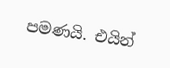පමණයි. එයින්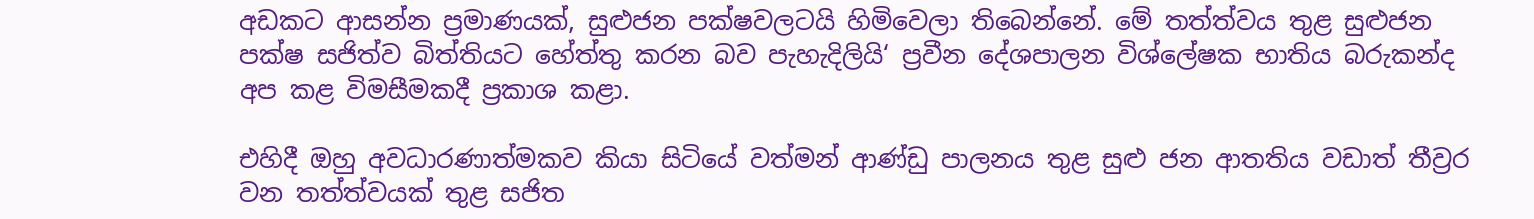අඩකට ආසන්න ප්‍රමාණයක්, සුළුජන පක්ෂවලටයි හිමිවෙලා තිබෙන්නේ. මේ තත්ත්වය තුළ සුළුජන පක්ෂ සජිත්ව බිත්තියට හේත්තු කරන බව පැහැදිලියි‘ ප්‍රවීන දේශපාලන විශ්ලේෂක භාතිය බරුකන්ද අප කළ විමසීමකදී ප්‍රකාශ කළා.

එහිදී ඔහු අවධාරණාත්මකව කියා සිටියේ වත්මන් ආණ්ඩු පාලනය තුළ සුළු ජන ආතතිය වඩාත් තීව්‍රර වන තත්ත්වයක් තුළ සජිත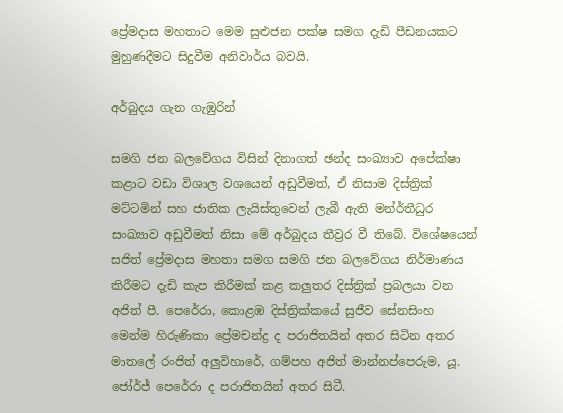ප්‍රේමදාස මහතාට මෙම සුළුජන පක්ෂ සමග දැඩි පීඩනයකට මුහුණදීමට සිදුවීම අනිවාර්ය බවයි.

අර්බුදය ගැන ගැඹුරින්

සමගි ජන බලවේගය විසින් දිනාගත් ඡන්ද සංඛ්‍යාව අපේක්ෂා කළාට වඩා විශාල වශයෙන් අඩුවීමත්, ඒ නිසාම දිස්ත්‍රික් මට්ටමින් සහ ජාතික ලැයිස්තුවෙන් ලැබී ඇති මන්ර්‍තීධුර සංඛ්‍යාව අඩුවීමත් නිසා මේ අර්බුදය තීව්‍රර වී තිබේ. විශේෂයෙන් සජිත් ප්‍රේමදාස මහතා සමග සමගි ජන බලවේගය නිර්මාණය කිරීමට දැඩි කැප කිරීමක් කළ කලුතර දිස්ත්‍රික් ප්‍රබලයා වන අජිත් පී. පෙරේරා, කොළඹ දිස්ත්‍රික්කයේ සුජීව සේනසිංහ මෙන්ම හිරුණිකා ප්‍රේමචන්ද්‍ර ද පරාජිතයින් අතර සිටින අතර මාතලේ රංජිත් අලුවිහාරේ, ගම්පහ අජිත් මාන්නප්පෙරුම, යූ. ජෝර්ජ් පෙරේරා ද පරාජිතයින් අතර සිටී.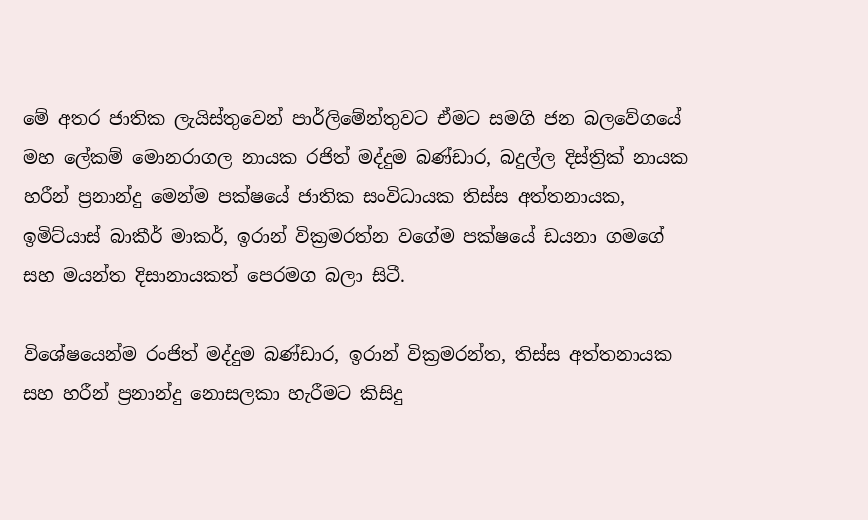මේ අතර ජාතික ලැයිස්තුවෙන් පාර්ලිමේන්තුවට ඒමට සමගි ජන බලවේගයේ මහ ලේකම් මොනරාගල නායක රජිත් මද්දුම බණ්ඩාර, බදුල්ල දිස්ත්‍රික් නායක හරීන් ප්‍රනාන්දු මෙන්ම පක්ෂයේ ජාතික සංවිධායක තිස්ස අත්තනායක, ඉමිට්යාස් බාකීර් මාකර්, ඉරාන් වික්‍රමරත්න වගේම පක්ෂයේ ඩයනා ගමගේ සහ මයන්ත දිසානායකත් පෙරමග බලා සිටී.

විශේෂයෙන්ම රංජිත් මද්දුම බණ්ඩාර, ඉරාන් වික්‍රමරන්ත, තිස්ස අත්තනායක සහ හරීන් ප්‍රනාන්දු නොසලකා හැරීමට කිසිදු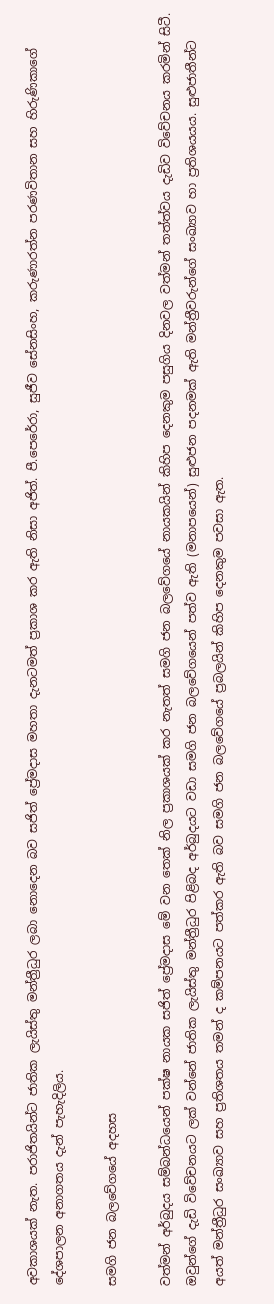අවකාශයක් නැත. පරාජිතයින්ට ජාතික ලැයිස්තු මන්ත්‍රීධුර ලබා නොදෙන බව සජිත් ප්‍රේමදාස මහතා දැනටමත් ප්‍රකාශ කර ඇති නිසා අජිත්. පී.පෙරේරා, සුජීව සේනසිංහ, කරුණාරත්න පරණවිතාන සහ හිරුණිකාගේ දේශපාලන අනාගතය දැන් පැහැදිලිය.

සමගි ජන බලවේගයේ අදහස

වත්මන් අර්බුදය සම්බන්ධයෙන් පක්ෂ නායක සජිත් ප්‍රේමදාස මේ වන තෙක් නිල ප්‍රකාශයක් කර නැතත් සමගි ජන බලවේගයේ නායකයින් කිහිප දෙනකුම පසුගිය දිනවල වත්මන් තත්ත්වය දැඩිව විවේචනය කරමින් සිටී. ඔවුන්ගේ දැඩි විවේචනයට ලක් වන්නේ ජාතික ලැයිස්තු මන්ත්‍රීධුර පිළිබද අර්බුදයට වඩා සමගි ජන බලවේගයෙන් පත්ව ඇති (මනාපයෙන්) සුළුජන පදනමක් ඇති මන්ත්‍රීවරුන්ගේ සංඛ්‍යාව හා ප්‍රතිශයයය. සුළුජාතීන්ට අයත් මන්ත්‍රීධුර සංඛ්‍යාව සහ ප්‍රතිශතය තමන් ද කම්පනයට පත්කර ඇති බව සමගි ජන බලවේගයේ ප්‍රබලයින් කිහිප දෙනකුම පවසා ඇත.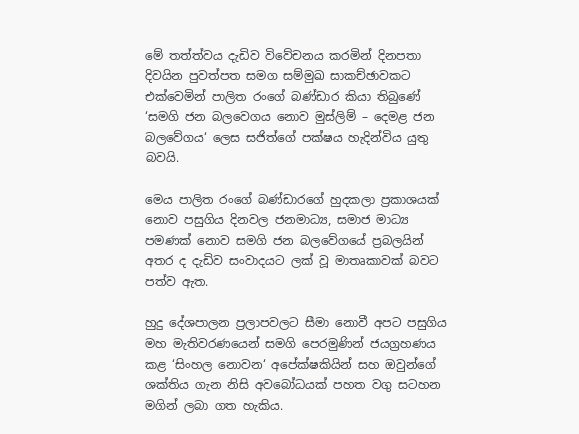මේ තත්ත්වය දැඩිව විවේචනය කරමින් දිනපතා දිවයින පුවත්පත සමග සම්මුඛ සාකච්ඡාවකට එක්වෙමින් පාලිත රංගේ බණ්ඩාර කියා තිබුණේ ‘සමගි ජන බලවෙගය නොව මුස්ලිම් – දෙමළ ජන බලවේගය‘ ලෙස සජිත්ගේ පක්ෂය හැදින්විය යුතු බවයි.

මෙය පාලිත රංගේ බණ්ඩාරගේ හුදකලා ප්‍රකාශයක් නොව පසුගිය දිනවල ජනමාධ්‍ය, සමාජ මාධ්‍ය පමණක් නොව සමගි ජන බලවේගයේ ප්‍රබලයින් අතර ද දැඩිව සංවාදයට ලක් වූ මාතෘකාවක් බවට පත්ව ඇත.

හුදු දේශපාලන ප්‍රලාපවලට සීමා නොවී අපට පසුගිය මහ මැතිවරණයෙන් සමගි පෙරමුණින් ජයග්‍රහණය කළ ‘සිංහල නොවන‘ අපේක්ෂකියින් සහ ඔවුන්ගේ ශක්තිය ගැන නිසි අවබෝධයක් පහත වගු සටහන මගින් ලබා ගත හැකිය.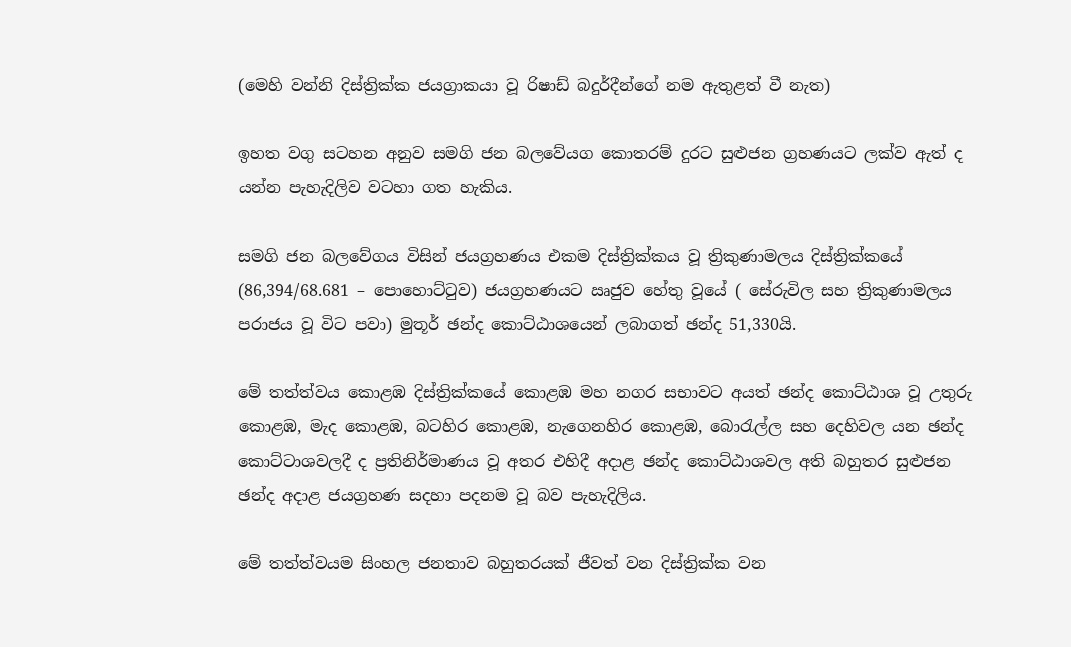(මෙහි වන්නි දිස්ත්‍රික්ක ජයග්‍රාකයා වූ රිෂාඩ් බදුර්දීන්ගේ නම ඇතුළත් වී නැත)

ඉහත වගු සටහන අනුව සමගි ජන බලවේයග කොතරම් දුරට සුළුජන ග්‍රහණයට ලක්ව ඇත් ද යන්න පැහැදිලිව වටහා ගත හැකිය.

සමගි ජන බලවේගය විසින් ජයග්‍රහණය එකම දිස්ත්‍රික්කය වූ ත්‍රිකුණාමලය දිස්ත්‍රික්කයේ (86,394/68.681 – පොහොට්ටුව) ජයග්‍රහණයට ඍජුව හේතු වූයේ ( සේරුවිල සහ ත්‍රිකුණාමලය පරාජය වූ විට පවා) මුතූර් ඡන්ද කොට්ඨාශයෙන් ලබාගත් ඡන්ද 51,330යි.

මේ තත්ත්වය කොළඹ දිස්ත්‍රික්කයේ කොළඹ මහ නගර සභාවට අයත් ඡන්ද කොට්ඨාශ වූ උතුරු කොළඹ, මැද කොළඹ, බටහිර කොළඹ, නැගෙනහිර කොළඹ, බොරැල්ල සහ දෙහිවල යන ඡන්ද කොට්ටාශවලදී ද ප්‍රතිනිර්මාණය වූ අතර එහිදී අදාළ ඡන්ද කොට්ඨාශවල අති බහුතර සුළුජන ඡන්ද අදාළ ජයග්‍රහණ සදහා පදනම වූ බව පැහැදිලිය.

මේ තත්ත්වයම සිංහල ජනතාව බහුතරයක් ජීවත් වන දිස්ත්‍රික්ක වන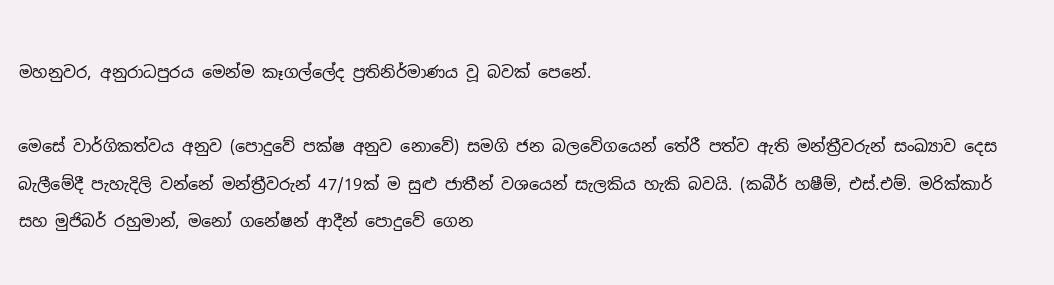මහනුවර, අනුරාධපුරය මෙන්ම කෑගල්ලේද ප්‍රතිනිර්මාණය වූ බවක් පෙනේ.

මෙසේ වාර්ගිකත්වය අනුව (පොදුවේ පක්ෂ අනුව නොවේ) සමගි ජන බලවේගයෙන් තේරී පත්ව ඇති මන්ත්‍රීවරුන් සංඛ්‍යාව දෙස බැලීමේදී පැහැදිලි වන්නේ මන්ත්‍රීවරුන් 47/19ක් ම සුළු ජාතීන් වශයෙන් සැලකිය හැකි බවයි. (කබීර් හෂීම්, එස්.එම්. මරික්කාර් සහ මුජිබර් රහුමාන්, මනෝ ගනේෂන් ආදීන් පොදුවේ ගෙන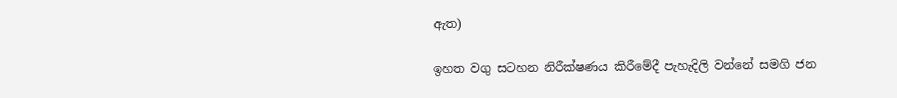ඇත)

ඉහත වගු සටහන නිරීක්ෂණය කිරීමේදී පැහැදිලි වන්නේ සමගි ජන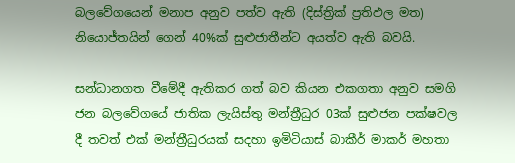බලවේගයෙන් මනාප අනුව පත්ව ඇති (දිස්ත්‍රික් ප්‍රතිඵල මත) නියොජ්තයින් ගෙන් 40%ක් සුළුජාතීන්ට අයත්ව ඇති බවයි.

සන්ධානගත වීමේදී ඇතිකර ගත් බව කියන එකගතා අනුව සමගි ජන බලවේගයේ ජාතික ලැයිස්තු මන්ත්‍රීධුර 03ක් සුළුජන පක්ෂවල දී තවත් එක් මන්ත්‍රීධුරයක් සදහා ඉමිටියාස් බාකීර් මාකර් මහතා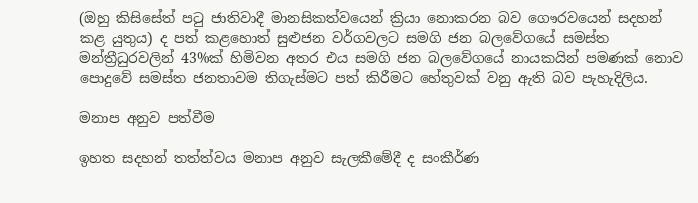(ඔහු කිසිසේත් පටු ජාතිවාදී මානසිකත්වයෙන් ක්‍රියා නොකරන බව ගෞරවයෙන් සදහන් කළ යුතුය) ද පත් කළහොත් සුළුජන වර්ගවලට සමගි ජන බලවේගයේ සමස්ත මන්ත්‍රීධුරවලින් 43%ක් හිමිවන අතර එය සමගි ජන බලවේගයේ නායකයින් පමණක් නොව පොදුවේ සමස්ත ජනතාවම තිගැස්මට පත් කිරීමට හේතුවක් වනු ඇති බව පැහැදිලිය.

මනාප අනුව පත්වීම

ඉහත සදහන් තත්ත්වය මනාප අනුව සැලකීමේදී ද සංකීර්ණ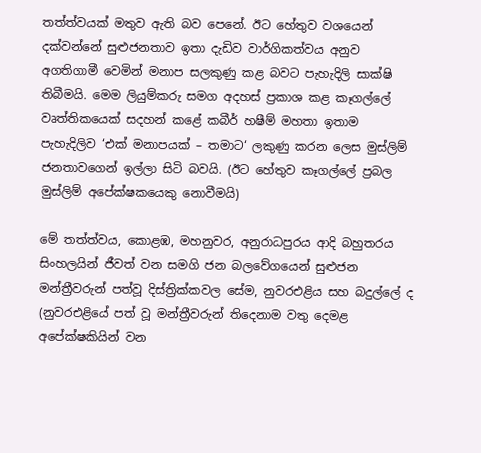තත්ත්වයක් මතුව ඇති බව පෙනේ. ඊට හේතුව වශයෙන් දක්වන්නේ සුළුජනතාව ඉතා දැඩිව වාර්ගිකත්වය අනුව අගතිගාමී වෙමින් මනාප සලකුණු කළ බවට පැහැදිලි සාක්ෂි තිබීමයි. මෙම ලියුම්කරු සමග අදහස් ප්‍රකාශ කළ කෑගල්ලේ වෘත්තිකයෙක් සදහන් කළේ කබීර් හෂීම් මහතා ඉතාම පැහැදිලිව ‘එක් මනාපයක් – තමාට‘ ලකුණු කරන ලෙස මුස්ලිම් ජනතාවගෙන් ඉල්ලා සිටි බවයි. (ඊට හේතුව කෑගල්ලේ ප්‍රබල මුස්ලිම් අපේක්ෂකයෙකු නොවීමයි)

මේ තත්ත්වය, කොළඹ, මහනුවර, අනුරාධපුරය ආදි බහුතරය සිංහලයින් ජීවත් වන සමගි ජන බලවේගයෙන් සුළුජන මන්ත්‍රීවරුන් පත්වූ දිස්ත්‍රික්කවල සේම, නුවරඑළිය සහ බදුල්ලේ ද (නුවරඑළියේ පත් වූ මන්ත්‍රීවරුන් තිදෙනාම වතු දෙමළ අපේක්ෂකියින් වන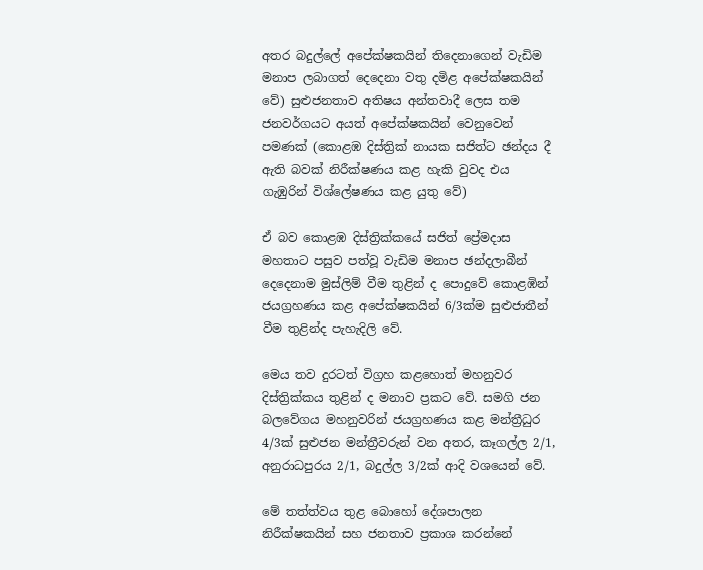අතර බදුල්ලේ අපේක්ෂකයින් තිදෙනාගෙන් වැඩිම මනාප ලබාගත් දෙදෙනා වතු දමිළ අපේක්ෂකයින් වේ) සුළුජනතාව අතිෂය අන්තවාදී ලෙස තම ජනවර්ගයට අයත් අපේක්ෂකයින් වෙනුවෙන් පමණක් (කොළඹ දිස්ත්‍රික් නායක සජිත්ට ඡන්දය දී ඇති බවක් නිරීක්ෂණය කළ හැකි වුවද එය ගැඹුරින් විශ්ලේෂණය කළ යුතු වේ)

ඒ බව කොළඹ දිස්ත්‍රික්කයේ සජිත් ප්‍රේමදාස මහතාට පසුව පත්වූ වැඩිම මනාප ඡන්දලාබීන් දෙදෙනාම මුස්ලිම් වීම තුළින් ද පොදුවේ කොළඹින් ජයග්‍රහණය කළ අපේක්ෂකයින් 6/3ක්ම සුළුජාතීන් වීම තුළින්ද පැහැදිලි වේ.

මෙය තව දුරටත් විග්‍රහ කළහොත් මහනුවර දිස්ත්‍රික්කය තුළින් ද මනාව ප්‍රකට වේ. සමගි ජන බලවේගය මහනුවරින් ජයග්‍රහණය කළ මන්ත්‍රීධුර 4/3ක් සුළුජන මන්ත්‍රීවරුන් වන අතර, කෑගල්ල 2/1, අනුරාධපුරය 2/1, බදුල්ල 3/2ක් ආදි වශයෙන් වේ.

මේ තත්ත්වය තුළ බොහෝ දේශපාලන නිරීක්ෂකයින් සහ ජනතාව ප්‍රකාශ කරන්නේ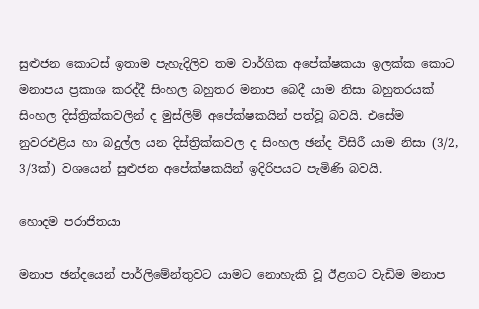සුළුජන කොටස් ඉතාම පැහැදිලිව තම වාර්ගික අපේක්ෂකයා ඉලක්ක කොට මනාපය ප්‍රකාශ කරද්දී සිංහල බහුතර මනාප බෙදී යාම නිසා බහුතරයක් සිංහල දිස්ත්‍රික්කවලින් ද මුස්ලිම් අපේක්ෂකයින් පත්වූ බවයි. එසේම නුවරඑළිය හා බදුල්ල යන දිස්ත්‍රික්කවල ද සිංහල ඡන්ද විසිරී යාම නිසා (3/2, 3/3ක්) වශයෙන් සුළුජන අපේක්ෂකයින් ඉදිරිපයට පැමිණි බවයි.

හොදම පරාජිතයා

මනාප ඡන්දයෙන් පාර්ලිමේන්තුවට යාමට නොහැකි වූ ඊළගට වැඩිම මනාප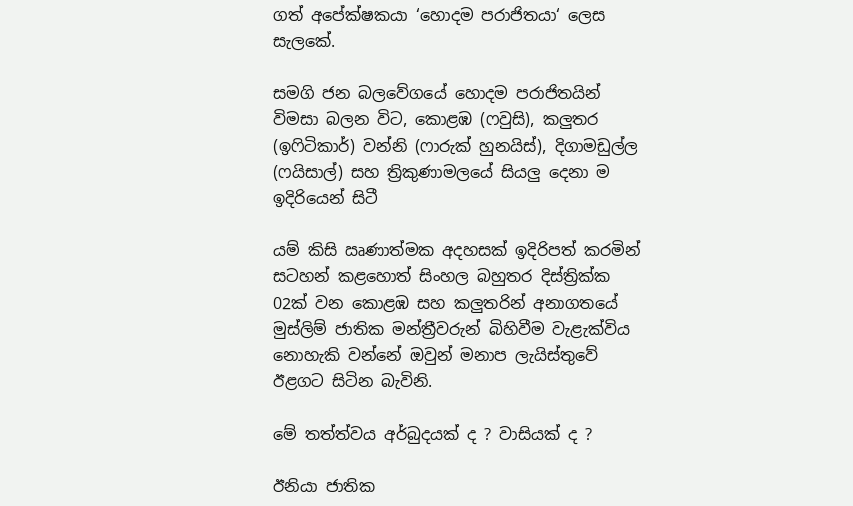ගත් අපේක්ෂකයා ‘හොදම පරාජිතයා‘ ලෙස සැලකේ.

සමගි ජන බලවේගයේ හොදම පරාජිතයින් විමසා බලන විට, කොළඹ (ෆවුසි), කලුතර (ඉෆිටිකාර්) වන්නි (ෆාරුක් හුනයිස්), දිගාමඩුල්ල (ෆයිසාල්) සහ ත්‍රිකුණාමලයේ සියලු දෙනා ම ඉදිරියෙන් සිටී

යම් කිසි ඍණාත්මක අදහසක් ඉදිරිපත් කරමින් සටහන් කළහොත් සිංහල බහුතර දිස්ත්‍රික්ක 02ක් වන කොළඹ සහ කලුතරින් අනාගතයේ මුස්ලිම් ජාතික මන්ත්‍රීවරුන් බිහිවීම වැළැක්විය නොහැකි වන්නේ ඔවුන් මනාප ලැයිස්තුවේ ඊළගට සිටින බැවිනි.

මේ තත්ත්වය අර්බුදයක් ද ? වාසියක් ද ?

ඊනියා ජාතික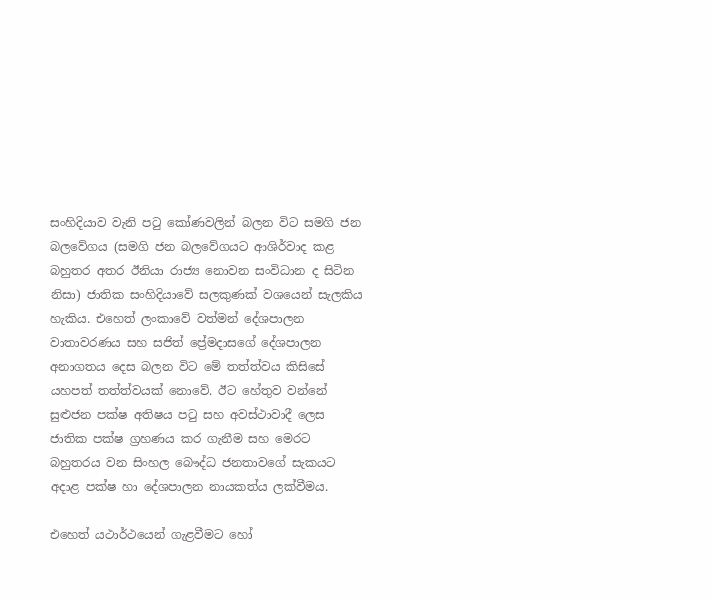සංහිදියාව වැනි පටු කෝණවලින් බලන විට සමගි ජන බලවේගය (සමගි ජන බලවේගයට ආශිර්වාද කළ බහුතර අතර ඊනියා රාජ්‍ය නොවන සංවිධාන ද සිටින නිසා) ජාතික සංහිදියාවේ සලකුණක් වශයෙන් සැලකිය හැකිය. එහෙත් ලංකාවේ වත්මන් දේශපාලන වාතාවරණය සහ සජිත් ප්‍රේමදාසගේ දේශපාලන අනාගතය දෙස බලන විට මේ තත්ත්වය කිසිසේ යහපත් තත්ත්වයක් නොවේ. ඊට හේතුව වන්නේ සුළුජන පක්ෂ අතිෂය පටු සහ අවස්ථාවාදී ලෙස ජාතික පක්ෂ ග්‍රහණය කර ගැනීම සහ මෙරට බහුතරය වන සිංහල බෞද්ධ ජනතාවගේ සැකයට අදාළ පක්ෂ හා දේශපාලන නායකත්ය ලක්වීමය.

එහෙත් යථාර්ථයෙන් ගැළවීමට හෝ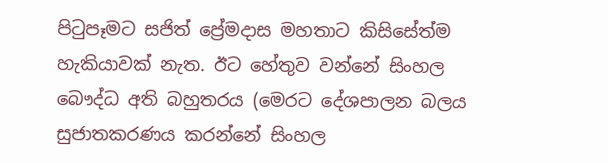පිටුපෑමට සජිත් ප්‍රේමදාස මහතාට කිසිසේත්ම හැකියාවක් නැත. ඊට හේතුව වන්නේ සිංහල බෞද්ධ අති බහුතරය (මෙරට දේශපාලන බලය සුජාතකරණය කරන්නේ සිංහල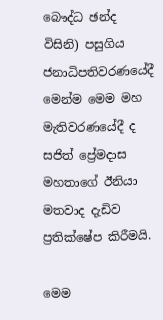බෞද්ධ ඡන්ද විසිනි) පසුගිය ජනාධිපතිවරණයේදී මෙන්ම මෙම මහ මැතිවරණයේදී ද සජිත් ප්‍රේමදාස මහතාගේ ඊනියා මතවාද දැඩිව ප්‍රතික්ෂේප කිරීමයි.

මෙම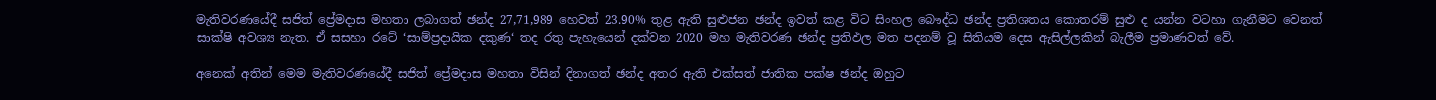මැතිවරණයේදී සජිත් ප්‍රේමදාස මහතා ලබාගත් ඡන්ද 27,71,989 හෙවත් 23.90% තුළ ඇති සුළුජන ඡන්ද ඉවත් කළ විට සිංහල බෞද්ධ ඡන්ද ප්‍රතිශතය කොතරම් සුළු ද යන්න වටහා ගැනීමට වෙනත් සාක්ෂි අවශ්‍ය නැත. ඒ සසහා රටේ ‘සාම්ප්‍රදායික දකුණ‘ තද රතු පැහැයෙන් දක්වන 2020 මහ මැතිවරණ ඡන්ද ප්‍රතිඵල මත පදනම් වූ සිතියම දෙස ඇසිල්ලකින් බැලීම ප්‍රමාණවත් වේ.

අනෙක් අතින් මෙම මැතිවරණයේදී සජිත් ප්‍රේමදාස මහතා විසින් දිනාගත් ඡන්ද අතර ඇති එක්සත් ජාතික පක්ෂ ඡන්ද ඔහුට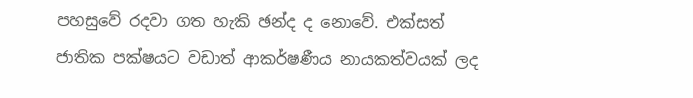පහසුවේ රදවා ගත හැකි ඡන්ද ද නොවේ. එක්සත් ජාතික පක්ෂයට වඩාත් ආකර්ෂණීය නායකත්වයක් ලද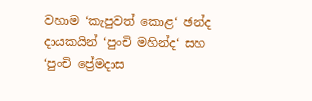වහාම ‘කැපුවත් කොළ‘ ඡන්ද දායකයින් ‘පුංචි මහින්ද‘ සහ ‘පුංචි ප්‍රේමදාස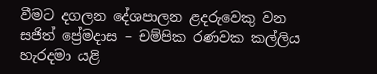වීමට දගලන දේශපාලන ළදරුවෙකු වන සජිත් ප්‍රේමදාස – චම්පික රණවක කල්ලිය හැරදමා යළි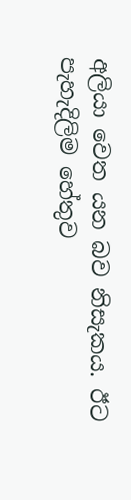අලියා වෙත යන බව නිසැකය. ඊට පැහැදිලිම හේතුව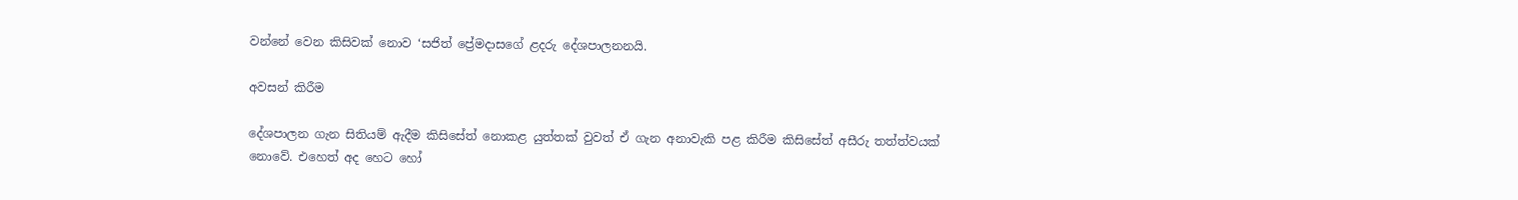වන්නේ වෙන කිසිවක් නොව ‘සජිත් ‍ප්‍රේමදාසගේ ළදරු දේශපාලනනයි.

අවසන් කිරීම

දේශපාලන ගැන සිතියම් ඇදීම කිසිසේත් නොකළ යුත්තක් වුවත් ඒ ගැන අනාවැකි පළ කිරීම කිසිසේත් අසීරු තත්ත්වයක් නොවේ. එහෙත් අද හෙට හෝ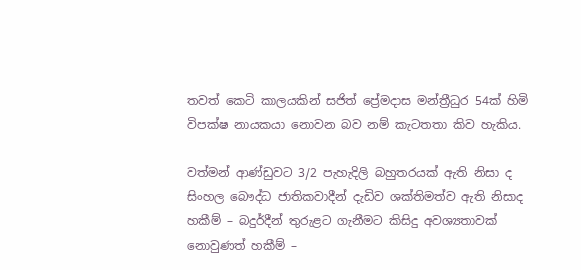තවත් කෙටි කාලයකින් සජිත් ප්‍රේමදාස මන්ත්‍රීධුර 54ක් හිමි විපක්ෂ නායකයා නොවන බව නම් කැටතතා කිව හැකිය.

වත්මන් ආණ්ඩුවට 3/2 පැහැදිලි බහුතරයක් ඇති නිසා ද සිංහල බෞද්ධ ජාතිකවාදීන් දැඩිව ශක්තිමත්ව ඇති නිසාද හකීම් – බදුර්දීන් තුරුළට ගැනීමට කිසිදු අවශ්‍යතාවක් නොවුණත් හකීම් –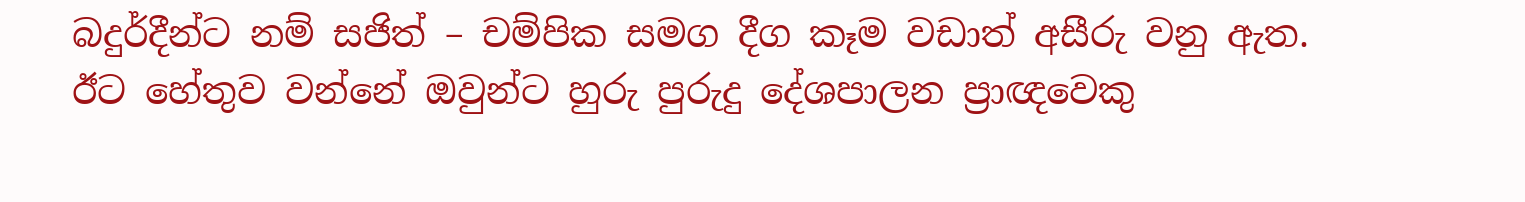බදුර්දීන්ට නම් සජිත් – චම්පික සමග දීග කෑම වඩාත් අසීරු වනු ඇත. ඊට හේතුව වන්නේ ඔවුන්ට හුරු පුරුදු දේශපාලන ප්‍රාඥවෙකු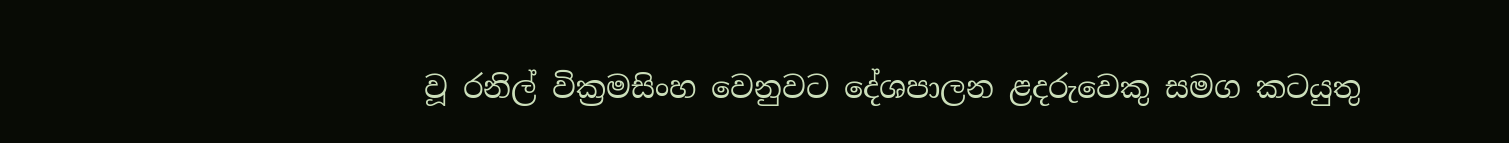වූ රනිල් වික්‍රමසිංහ වෙනුවට දේශපාලන ළදරුවෙකු සමග කටයුතු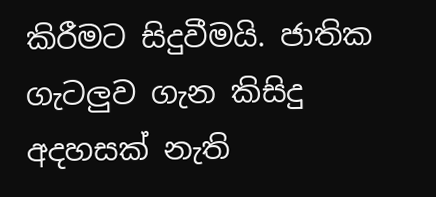කිරීමට සිදුවීමයි. ජාතික ගැටලුව ගැන කිසිදු අදහසක් නැති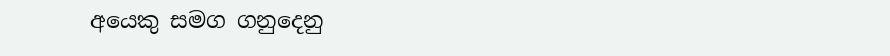අයෙකු සමග ගනුදෙනු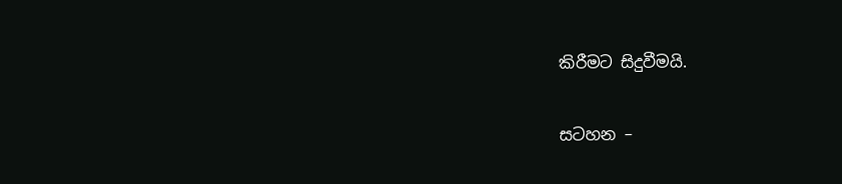කිරීමට සිදුවීමයි.

සටහන –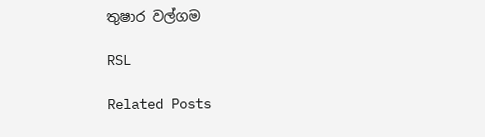තුෂාර වල්ගම

RSL

Related Posts